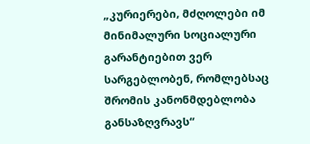„კურიერები, მძღოლები იმ მინიმალური სოციალური გარანტიებით ვერ სარგებლობენ, რომლებსაც შრომის კანონმდებლობა განსაზღვრავს“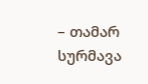– თამარ სურმავა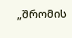„შრომის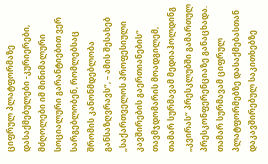ციფრულ პლატფორმაზე დასაქმებულები -კურიერები, მძღოლები იმ მინიმალური სოციალური გარანტიებით ვერ სარგებლობენ, რომლებსაც შრომის კანონმდებლობა განსაზღვრავს“, – ამის შესახებ „საქართველოს პროფესიული კავშირების გაერთიანების“ თავმჯდომარის მოადგილემ, თამარ სურმავამ მედიაჰოლდინგ „კვირას“ პრესკლუბში გამართულ პრესკონფერენციაზე განაცხადა.
თამარ სურმავამ ციფრულ პლატფორმებზე დასაქმებასთან დაკავშირებულ საკითხებზე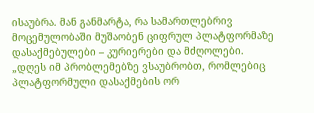ისაუბრა. მან განმარტა, რა სამართლებრივ მოცემულობაში მუშაობენ ციფრულ პლატფორმაზე დასაქმებულები – კურიერები და მძღოლები.
„დღეს იმ პრობლემებზე ვსაუბრობთ, რომლებიც პლატფორმული დასაქმების ორ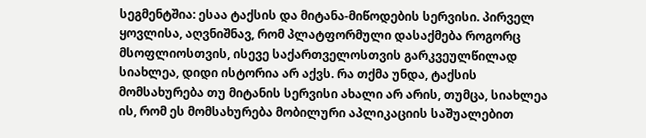სეგმენტშია: ესაა ტაქსის და მიტანა-მიწოდების სერვისი. პირველ ყოვლისა, აღვნიშნავ, რომ პლატფორმული დასაქმება როგორც მსოფლიოსთვის, ისევე საქართველოსთვის გარკვეულწილად სიახლეა, დიდი ისტორია არ აქვს. რა თქმა უნდა, ტაქსის მომსახურება თუ მიტანის სერვისი ახალი არ არის, თუმცა, სიახლეა ის, რომ ეს მომსახურება მობილური აპლიკაციის საშუალებით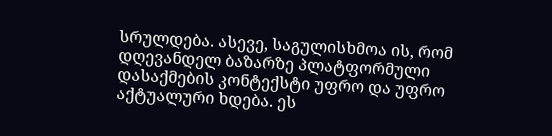სრულდება. ასევე, საგულისხმოა ის, რომ დღევანდელ ბაზარზე პლატფორმული დასაქმების კონტექსტი უფრო და უფრო აქტუალური ხდება. ეს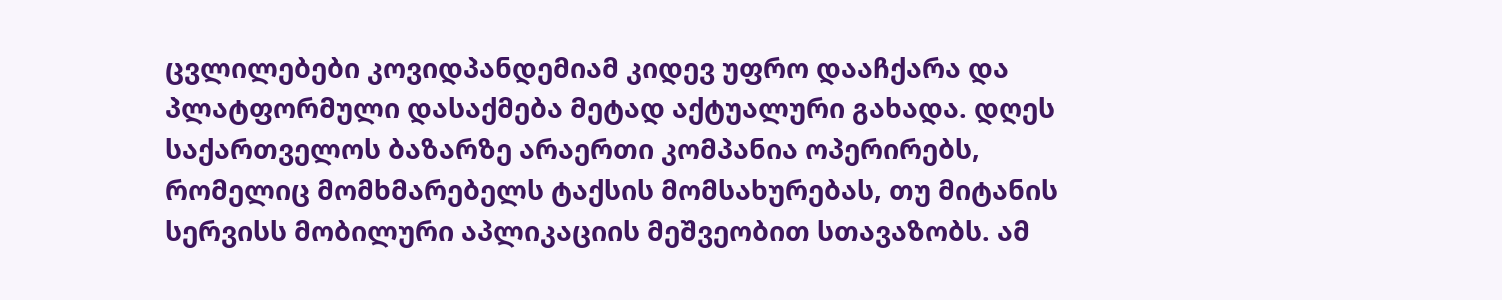ცვლილებები კოვიდპანდემიამ კიდევ უფრო დააჩქარა და პლატფორმული დასაქმება მეტად აქტუალური გახადა. დღეს საქართველოს ბაზარზე არაერთი კომპანია ოპერირებს, რომელიც მომხმარებელს ტაქსის მომსახურებას, თუ მიტანის სერვისს მობილური აპლიკაციის მეშვეობით სთავაზობს. ამ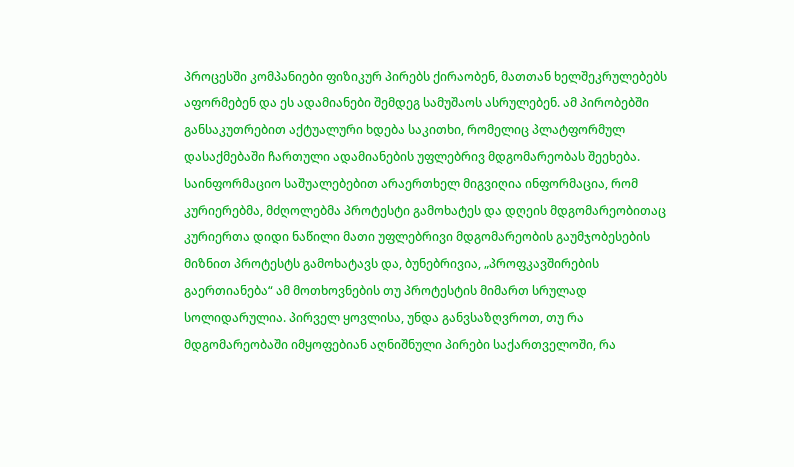პროცესში კომპანიები ფიზიკურ პირებს ქირაობენ, მათთან ხელშეკრულებებს აფორმებენ და ეს ადამიანები შემდეგ სამუშაოს ასრულებენ. ამ პირობებში განსაკუთრებით აქტუალური ხდება საკითხი, რომელიც პლატფორმულ დასაქმებაში ჩართული ადამიანების უფლებრივ მდგომარეობას შეეხება. საინფორმაციო საშუალებებით არაერთხელ მიგვიღია ინფორმაცია, რომ კურიერებმა, მძღოლებმა პროტესტი გამოხატეს და დღეის მდგომარეობითაც კურიერთა დიდი ნაწილი მათი უფლებრივი მდგომარეობის გაუმჯობესების მიზნით პროტესტს გამოხატავს და, ბუნებრივია, „პროფკავშირების გაერთიანება“ ამ მოთხოვნების თუ პროტესტის მიმართ სრულად სოლიდარულია. პირველ ყოვლისა, უნდა განვსაზღვროთ, თუ რა მდგომარეობაში იმყოფებიან აღნიშნული პირები საქართველოში, რა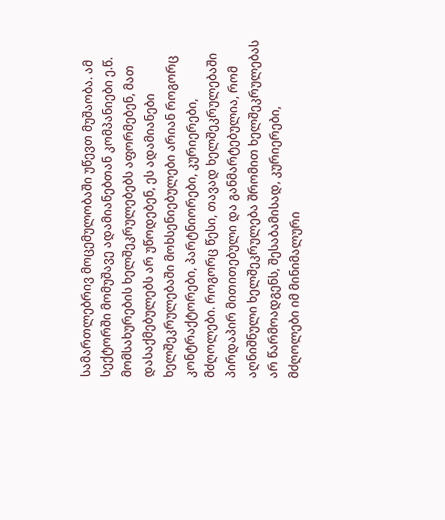სამართლებრივ მოცემულობაში უწევთ მუშაობა. ამ სექტორში მომუშავე ადამიანებთან კომპანიები ე.წ. მომსახურების ხელშეკრულებებს აფორმებენ, მათ დასაქმებულებს არ უწოდებენ, ეს ადამიანები ხელშეკრულებაში მოხსენიებულები არიან როგორც კონტრაქტორები, პარტნიორები, კურიერები, მძღოლები. როგორც წესი, თავად ხელშეკრულებაში პირდაპირ მითითებული და განმარტებულია, რომ აღნიშნული ხელშეკრულება შრომით ხელშეკრულებას არ წარმოადგენს, შესაბამისად, კურიერები, მძღოლები იმ მინიმალური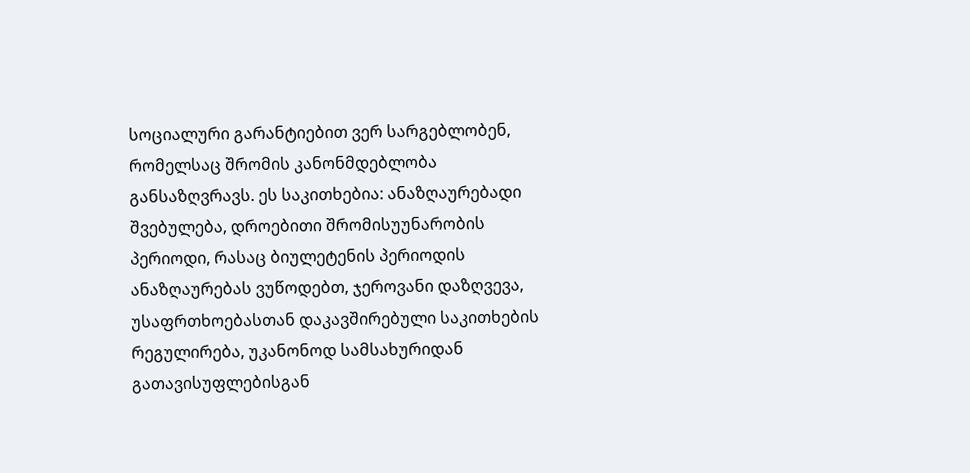სოციალური გარანტიებით ვერ სარგებლობენ, რომელსაც შრომის კანონმდებლობა განსაზღვრავს. ეს საკითხებია: ანაზღაურებადი შვებულება, დროებითი შრომისუუნარობის პერიოდი, რასაც ბიულეტენის პერიოდის ანაზღაურებას ვუწოდებთ, ჯეროვანი დაზღვევა, უსაფრთხოებასთან დაკავშირებული საკითხების რეგულირება, უკანონოდ სამსახურიდან გათავისუფლებისგან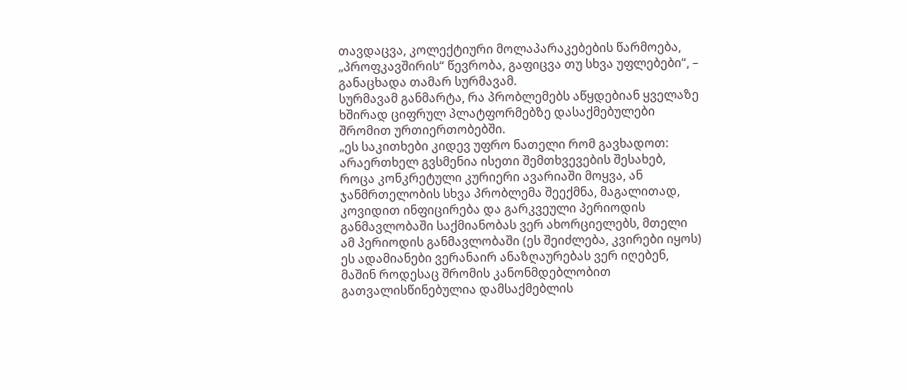თავდაცვა, კოლექტიური მოლაპარაკებების წარმოება, „პროფკავშირის“ წევრობა, გაფიცვა თუ სხვა უფლებები“, – განაცხადა თამარ სურმავამ.
სურმავამ განმარტა, რა პრობლემებს აწყდებიან ყველაზე ხშირად ციფრულ პლატფორმებზე დასაქმებულები შრომით ურთიერთობებში.
„ეს საკითხები კიდევ უფრო ნათელი რომ გავხადოთ:
არაერთხელ გვსმენია ისეთი შემთხვევების შესახებ, როცა კონკრეტული კურიერი ავარიაში მოყვა, ან ჯანმრთელობის სხვა პრობლემა შეექმნა, მაგალითად, კოვიდით ინფიცირება და გარკვეული პერიოდის განმავლობაში საქმიანობას ვერ ახორციელებს, მთელი ამ პერიოდის განმავლობაში (ეს შეიძლება, კვირები იყოს) ეს ადამიანები ვერანაირ ანაზღაურებას ვერ იღებენ, მაშინ როდესაც შრომის კანონმდებლობით გათვალისწინებულია დამსაქმებლის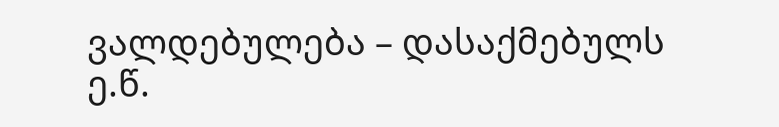ვალდებულება – დასაქმებულს ე.წ.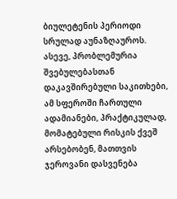ბიულეტენის პერიოდი სრულად აუნაზღაუროს.
ასევე, პრობლემურია შვებულებასთან დაკავშირებული საკითხები, ამ სფეროში ჩართული ადამიანები, პრაქტიკულად, მომატებული რისკის ქვეშ არსებობენ, მათთვის ჯეროვანი დასვენება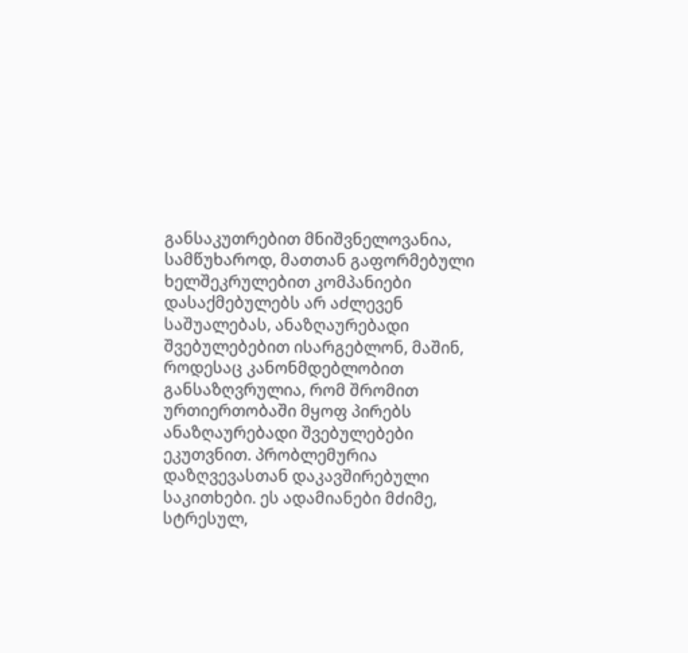განსაკუთრებით მნიშვნელოვანია, სამწუხაროდ, მათთან გაფორმებული ხელშეკრულებით კომპანიები დასაქმებულებს არ აძლევენ საშუალებას, ანაზღაურებადი შვებულებებით ისარგებლონ, მაშინ, როდესაც კანონმდებლობით განსაზღვრულია, რომ შრომით ურთიერთობაში მყოფ პირებს ანაზღაურებადი შვებულებები ეკუთვნით. პრობლემურია დაზღვევასთან დაკავშირებული საკითხები. ეს ადამიანები მძიმე, სტრესულ,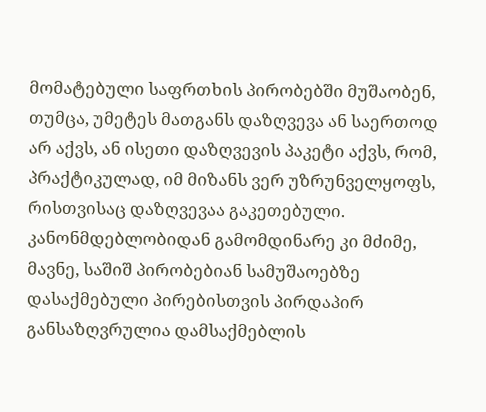მომატებული საფრთხის პირობებში მუშაობენ, თუმცა, უმეტეს მათგანს დაზღვევა ან საერთოდ არ აქვს, ან ისეთი დაზღვევის პაკეტი აქვს, რომ, პრაქტიკულად, იმ მიზანს ვერ უზრუნველყოფს, რისთვისაც დაზღვევაა გაკეთებული. კანონმდებლობიდან გამომდინარე კი მძიმე, მავნე, საშიშ პირობებიან სამუშაოებზე დასაქმებული პირებისთვის პირდაპირ განსაზღვრულია დამსაქმებლის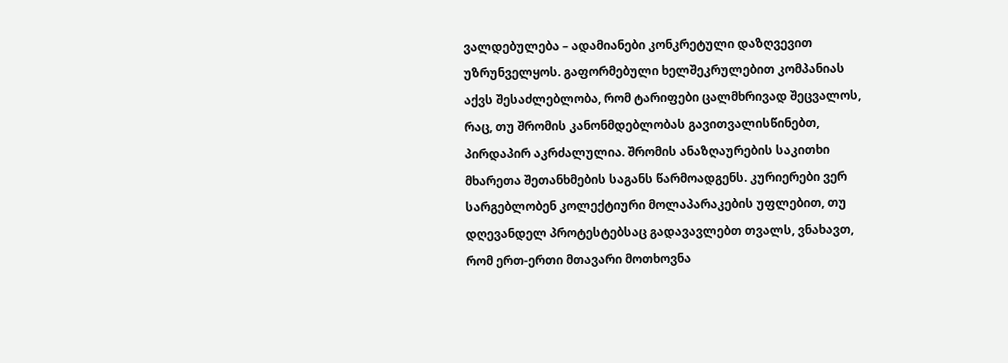ვალდებულება – ადამიანები კონკრეტული დაზღვევით უზრუნველყოს. გაფორმებული ხელშეკრულებით კომპანიას აქვს შესაძლებლობა, რომ ტარიფები ცალმხრივად შეცვალოს, რაც, თუ შრომის კანონმდებლობას გავითვალისწინებთ, პირდაპირ აკრძალულია. შრომის ანაზღაურების საკითხი მხარეთა შეთანხმების საგანს წარმოადგენს. კურიერები ვერ სარგებლობენ კოლექტიური მოლაპარაკების უფლებით, თუ დღევანდელ პროტესტებსაც გადავავლებთ თვალს, ვნახავთ, რომ ერთ-ერთი მთავარი მოთხოვნა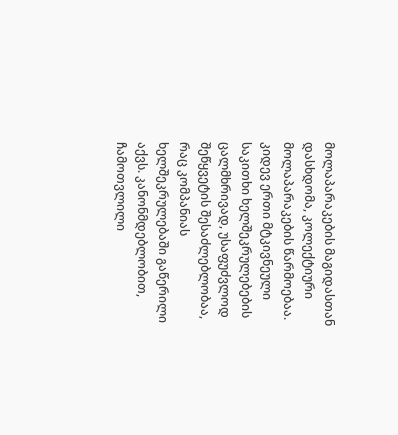მოლაპარაკების მაგიდასთან დასხდომა, კოლექტიური მოლაპარაკების წარმოებაა. კიდევ ერთი მტკივნეული საკითხი ხელშეკრულებების ცალმხრივად, უსაფუძვლოდ შეწყვეტის შესაძლებლობაა, რაც კომპანიას ხელშეკრულებაში გაწერილი აქვს. კანონმდებლობით, ჩამოთვლილი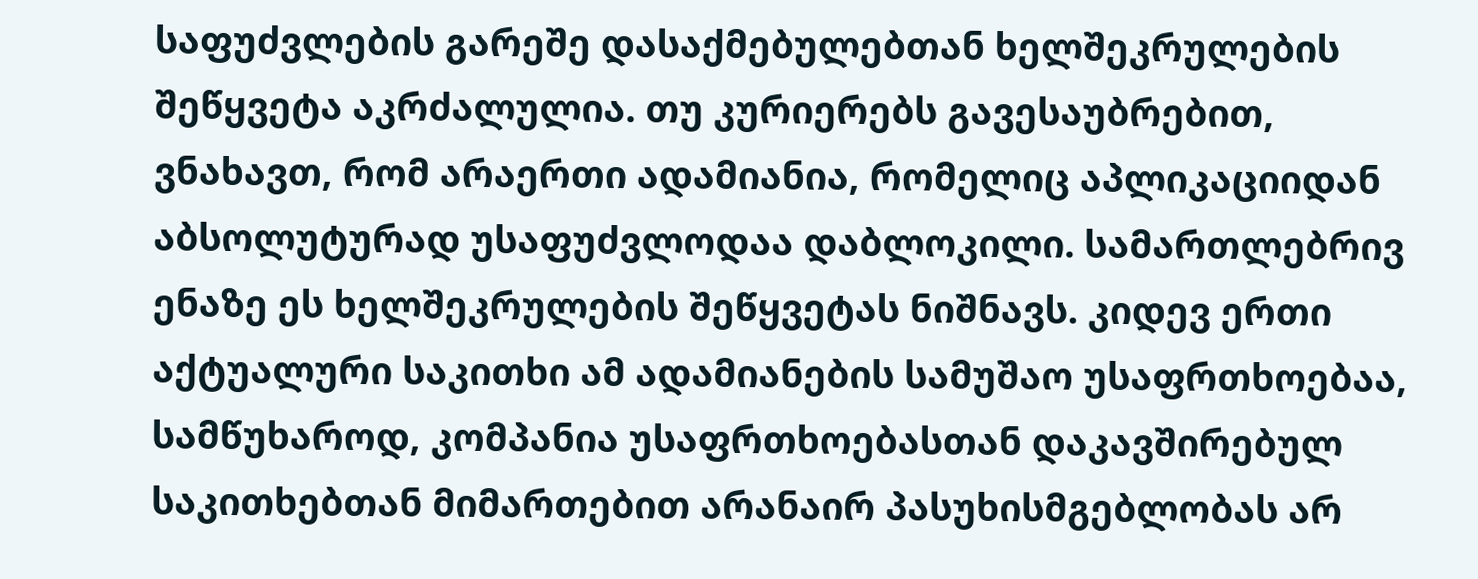საფუძვლების გარეშე დასაქმებულებთან ხელშეკრულების შეწყვეტა აკრძალულია. თუ კურიერებს გავესაუბრებით, ვნახავთ, რომ არაერთი ადამიანია, რომელიც აპლიკაციიდან აბსოლუტურად უსაფუძვლოდაა დაბლოკილი. სამართლებრივ ენაზე ეს ხელშეკრულების შეწყვეტას ნიშნავს. კიდევ ერთი აქტუალური საკითხი ამ ადამიანების სამუშაო უსაფრთხოებაა, სამწუხაროდ, კომპანია უსაფრთხოებასთან დაკავშირებულ საკითხებთან მიმართებით არანაირ პასუხისმგებლობას არ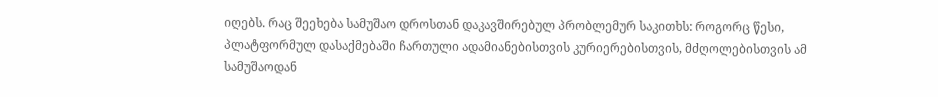იღებს. რაც შეეხება სამუშაო დროსთან დაკავშირებულ პრობლემურ საკითხს: როგორც წესი, პლატფორმულ დასაქმებაში ჩართული ადამიანებისთვის კურიერებისთვის, მძღოლებისთვის ამ სამუშაოდან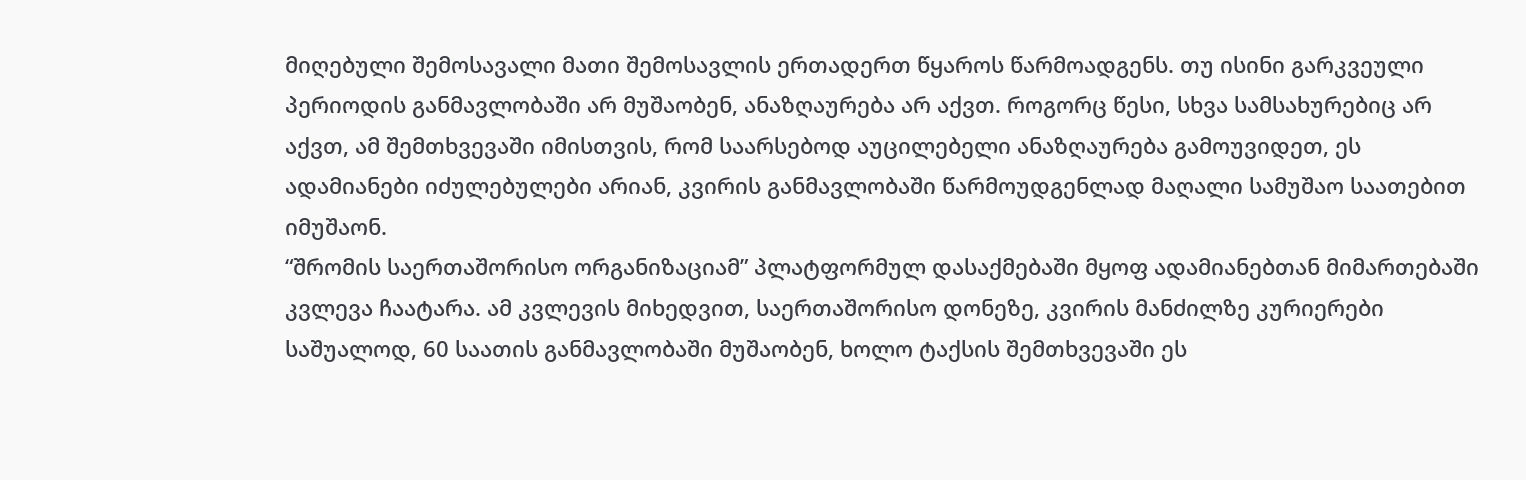მიღებული შემოსავალი მათი შემოსავლის ერთადერთ წყაროს წარმოადგენს. თუ ისინი გარკვეული პერიოდის განმავლობაში არ მუშაობენ, ანაზღაურება არ აქვთ. როგორც წესი, სხვა სამსახურებიც არ აქვთ, ამ შემთხვევაში იმისთვის, რომ საარსებოდ აუცილებელი ანაზღაურება გამოუვიდეთ, ეს ადამიანები იძულებულები არიან, კვირის განმავლობაში წარმოუდგენლად მაღალი სამუშაო საათებით იმუშაონ.
“შრომის საერთაშორისო ორგანიზაციამ” პლატფორმულ დასაქმებაში მყოფ ადამიანებთან მიმართებაში კვლევა ჩაატარა. ამ კვლევის მიხედვით, საერთაშორისო დონეზე, კვირის მანძილზე კურიერები საშუალოდ, 60 საათის განმავლობაში მუშაობენ, ხოლო ტაქსის შემთხვევაში ეს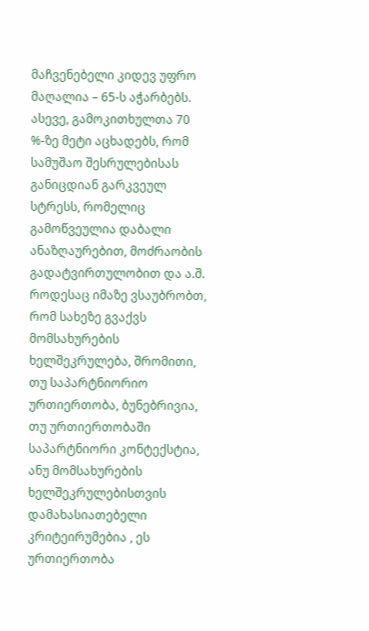მაჩვენებელი კიდევ უფრო მაღალია – 65-ს აჭარბებს. ასევე, გამოკითხულთა 70 %-ზე მეტი აცხადებს, რომ სამუშაო შესრულებისას განიცდიან გარკვეულ სტრესს, რომელიც გამოწვეულია დაბალი ანაზღაურებით, მოძრაობის გადატვირთულობით და ა.შ. როდესაც იმაზე ვსაუბრობთ, რომ სახეზე გვაქვს მომსახურების ხელშეკრულება, შრომითი, თუ საპარტნიორიო ურთიერთობა, ბუნებრივია, თუ ურთიერთობაში საპარტნიორი კონტექსტია, ანუ მომსახურების ხელშეკრულებისთვის დამახასიათებელი კრიტეირუმებია , ეს ურთიერთობა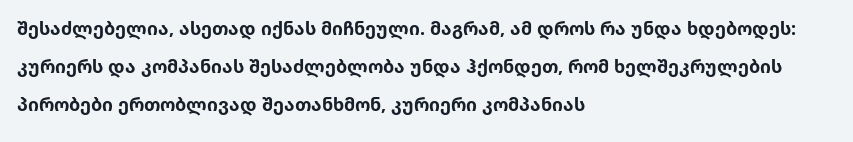შესაძლებელია, ასეთად იქნას მიჩნეული. მაგრამ, ამ დროს რა უნდა ხდებოდეს: კურიერს და კომპანიას შესაძლებლობა უნდა ჰქონდეთ, რომ ხელშეკრულების პირობები ერთობლივად შეათანხმონ, კურიერი კომპანიას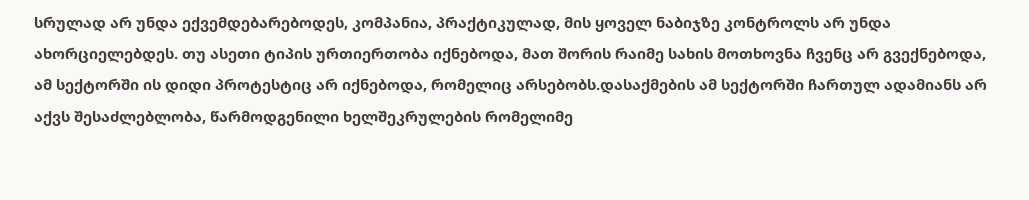სრულად არ უნდა ექვემდებარებოდეს, კომპანია, პრაქტიკულად, მის ყოველ ნაბიჯზე კონტროლს არ უნდა ახორციელებდეს. თუ ასეთი ტიპის ურთიერთობა იქნებოდა, მათ შორის რაიმე სახის მოთხოვნა ჩვენც არ გვექნებოდა, ამ სექტორში ის დიდი პროტესტიც არ იქნებოდა, რომელიც არსებობს.დასაქმების ამ სექტორში ჩართულ ადამიანს არ აქვს შესაძლებლობა, წარმოდგენილი ხელშეკრულების რომელიმე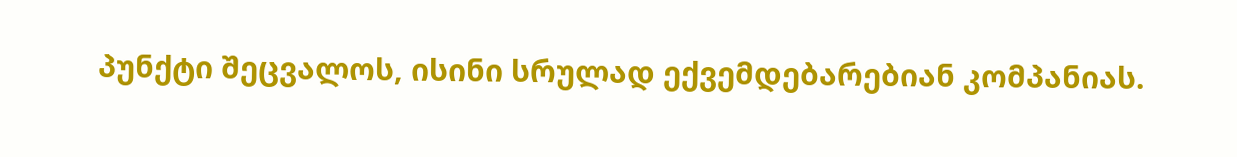პუნქტი შეცვალოს, ისინი სრულად ექვემდებარებიან კომპანიას.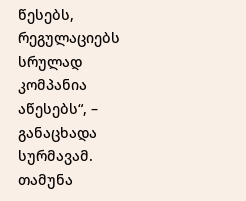წესებს, რეგულაციებს სრულად კომპანია აწესებს“, – განაცხადა სურმავამ.
თამუნა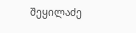შეყილაძე